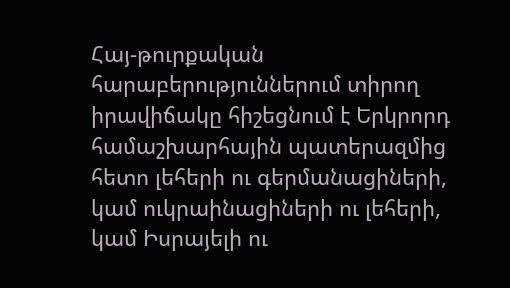Հայ-թուրքական հարաբերություններում տիրող իրավիճակը հիշեցնում է Երկրորդ համաշխարհային պատերազմից հետո լեհերի ու գերմանացիների, կամ ուկրաինացիների ու լեհերի, կամ Իսրայելի ու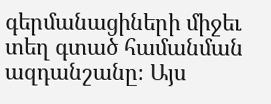գերմանացիների միջեւ տեղ գտած համանման ազդանշանը։ Այս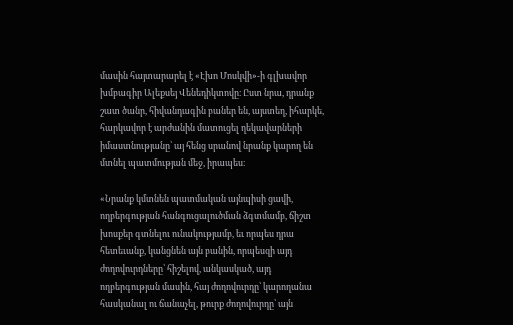մասին հայտարարել է «Էխո Մոսկվի»-ի գլխավոր խմբագիր Ալեքսեյ Վենեդիկտովը։ Ըստ նրա, դրանք շատ ծանր, հիվանդագին բաներ են, այստեղ, իհարկե, հարկավոր է արժանին մատուցել ղեկավարների իմաստնությանը՝ այ հենց սրանով նրանք կարող են մտնել պատմության մեջ, իրապես։

«Նրանք կմտնեն պատմական այնպիսի ցավի, ողբերգության հանգուցալուծման ձգտմամբ, ճիշտ խոսքեր գտնելու ունակությամբ, եւ որպես դրա հետեւանք, կանցնեն այն բանին, որպեսզի այդ ժողովուրդները՝ հիշելով, անկասկած, այդ ողբերգության մասին, հայ ժողովուրդը՝ կարողանա հասկանալ ու ճանաչել, թուրք ժողովուրդը՝ այն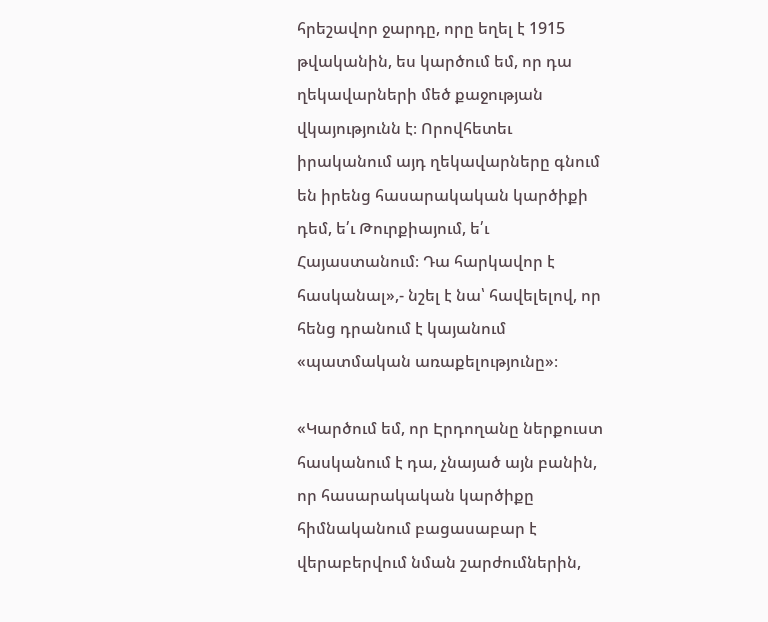հրեշավոր ջարդը, որը եղել է 1915 թվականին, ես կարծում եմ, որ դա ղեկավարների մեծ քաջության վկայությունն է։ Որովհետեւ իրականում այդ ղեկավարները գնում են իրենց հասարակական կարծիքի դեմ, ե՛ւ Թուրքիայում, ե՛ւ Հայաստանում։ Դա հարկավոր է հասկանալ»,- նշել է նա՝ հավելելով, որ հենց դրանում է կայանում «պատմական առաքելությունը»։

«Կարծում եմ, որ Էրդողանը ներքուստ հասկանում է դա, չնայած այն բանին, որ հասարակական կարծիքը հիմնականում բացասաբար է վերաբերվում նման շարժումներին,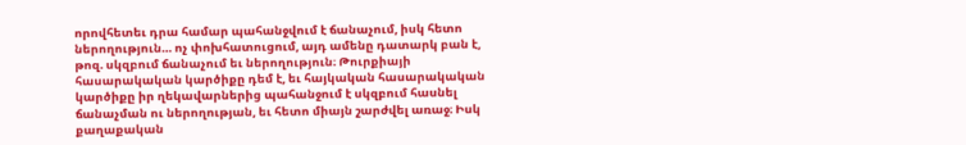որովհետեւ դրա համար պահանջվում է ճանաչում, իսկ հետո ներողություն… ոչ փոխհատուցում, այդ ամենը դատարկ բան է, թոզ. սկզբում ճանաչում եւ ներողություն։ Թուրքիայի հասարակական կարծիքը դեմ է, եւ հայկական հասարակական կարծիքը իր ղեկավարներից պահանջում է սկզբում հասնել ճանաչման ու ներողության, եւ հետո միայն շարժվել առաջ։ Իսկ քաղաքական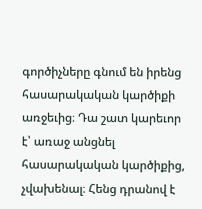գործիչները գնում են իրենց հասարակական կարծիքի առջեւից։ Դա շատ կարեւոր է՝ առաջ անցնել հասարակական կարծիքից, չվախենալ։ Հենց դրանով է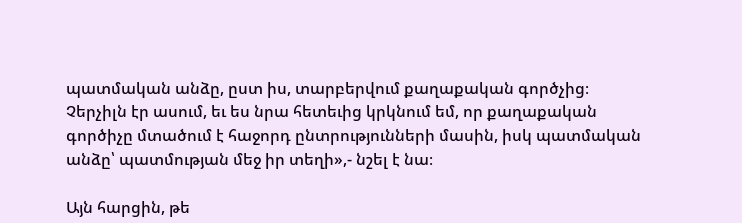պատմական անձը, ըստ իս, տարբերվում քաղաքական գործչից։ Չերչիլն էր ասում, եւ ես նրա հետեւից կրկնում եմ, որ քաղաքական գործիչը մտածում է հաջորդ ընտրությունների մասին, իսկ պատմական անձը՝ պատմության մեջ իր տեղի»,- նշել է նա։

Այն հարցին, թե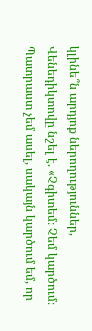կլինե՞ն արդյոք ներողություններ, Վենեդիկտովը նշել է. «Չգիտեմ։ Չեմ կարծում։ Պատրաստ չեմ ասել, սակայն կարծում եմ, որ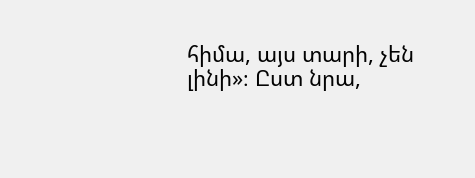հիմա, այս տարի, չեն լինի»։ Ըստ նրա,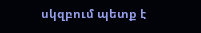սկզբում պետք է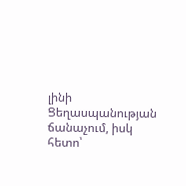լինի Ցեղասպանության ճանաչում, իսկ հետո՝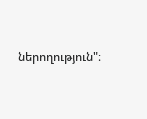ներողություն"։